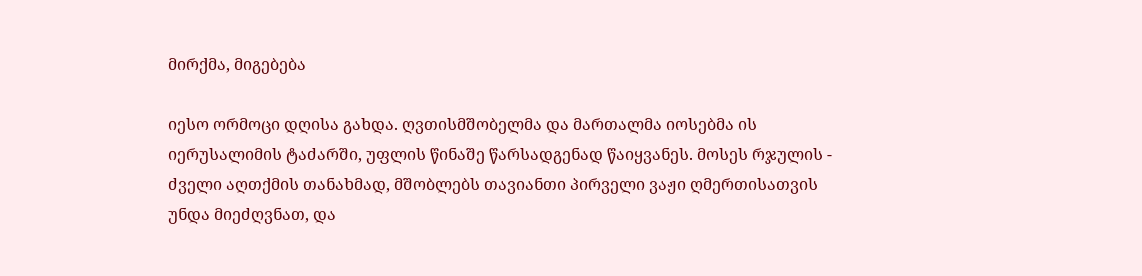მირქმა, მიგებება

იესო ორმოცი დღისა გახდა. ღვთისმშობელმა და მართალმა იოსებმა ის იერუსალიმის ტაძარში, უფლის წინაშე წარსადგენად წაიყვანეს. მოსეს რჯულის - ძველი აღთქმის თანახმად, მშობლებს თავიანთი პირველი ვაჟი ღმერთისათვის უნდა მიეძღვნათ, და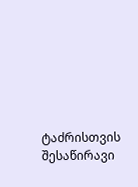ტაძრისთვის შესაწირავი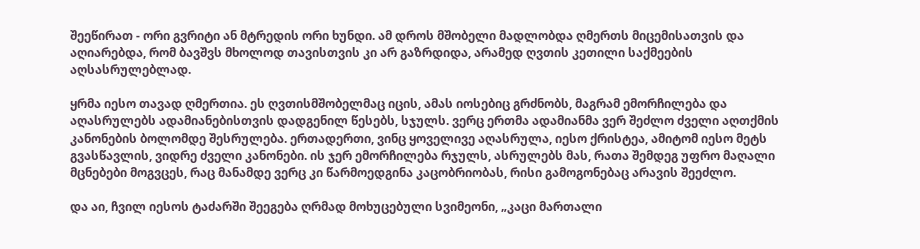შეეწირათ - ორი გვრიტი ან მტრედის ორი ხუნდი. ამ დროს მშობელი მადლობდა ღმერთს მიცემისათვის და აღიარებდა, რომ ბავშვს მხოლოდ თავისთვის კი არ გაზრდიდა, არამედ ღვთის კეთილი საქმეების აღსასრულებლად.

ყრმა იესო თავად ღმერთია. ეს ღვთისმშობელმაც იცის, ამას იოსებიც გრძნობს, მაგრამ ემორჩილება და აღასრულებს ადამიანებისთვის დადგენილ წესებს, სჯულს. ვერც ერთმა ადამიანმა ვერ შეძლო ძველი აღთქმის კანონების ბოლომდე შესრულება. ერთადერთი, ვინც ყოველივე აღასრულა, იესო ქრისტეა, ამიტომ იესო მეტს გვასწავლის, ვიდრე ძველი კანონები. ის ჯერ ემორჩილება რჯულს, ასრულებს მას, რათა შემდეგ უფრო მაღალი მცნებები მოგვცეს, რაც მანამდე ვერც კი წარმოედგინა კაცობრიობას, რისი გამოგონებაც არავის შეეძლო.

და აი, ჩვილ იესოს ტაძარში შეეგება ღრმად მოხუცებული სვიმეონი, „კაცი მართალი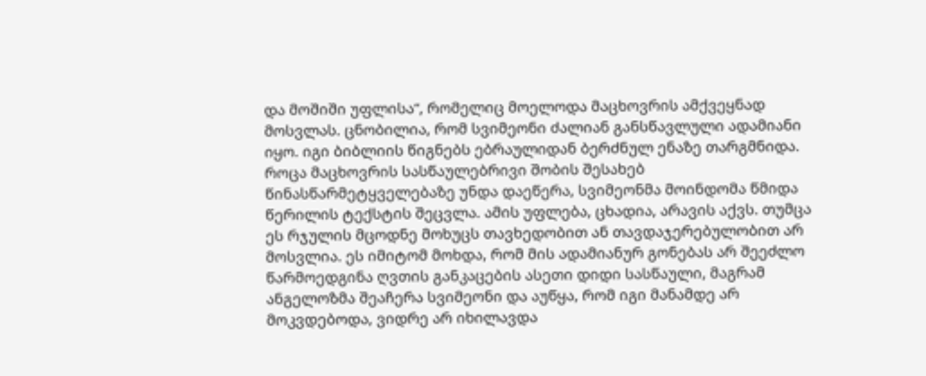და მოშიში უფლისა“, რომელიც მოელოდა მაცხოვრის ამქვეყნად მოსვლას. ცნობილია, რომ სვიმეონი ძალიან განსწავლული ადამიანი იყო. იგი ბიბლიის წიგნებს ებრაულიდან ბერძნულ ენაზე თარგმნიდა. როცა მაცხოვრის სასწაულებრივი შობის შესახებ წინასწარმეტყველებაზე უნდა დაეწერა, სვიმეონმა მოინდომა წმიდა წერილის ტექსტის შეცვლა. ამის უფლება, ცხადია, არავის აქვს. თუმცა ეს რჯულის მცოდნე მოხუცს თავხედობით ან თავდაჯერებულობით არ მოსვლია. ეს იმიტომ მოხდა, რომ მის ადამიანურ გონებას არ შეეძლო წარმოედგინა ღვთის განკაცების ასეთი დიდი სასწაული, მაგრამ ანგელოზმა შეაჩერა სვიმეონი და აუწყა, რომ იგი მანამდე არ მოკვდებოდა, ვიდრე არ იხილავდა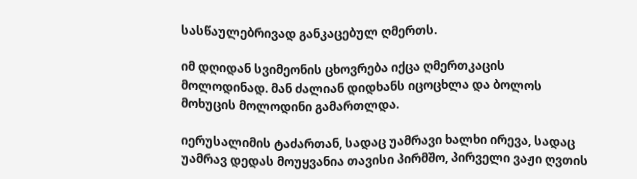სასწაულებრივად განკაცებულ ღმერთს.

იმ დღიდან სვიმეონის ცხოვრება იქცა ღმერთკაცის მოლოდინად. მან ძალიან დიდხანს იცოცხლა და ბოლოს მოხუცის მოლოდინი გამართლდა.

იერუსალიმის ტაძართან, სადაც უამრავი ხალხი ირევა, სადაც უამრავ დედას მოუყვანია თავისი პირმშო, პირველი ვაჟი ღვთის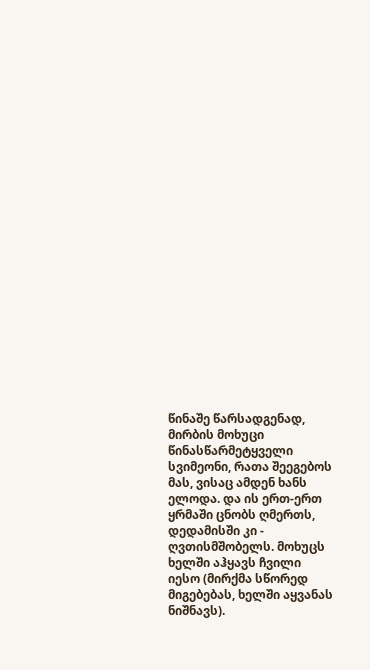წინაშე წარსადგენად, მირბის მოხუცი წინასწარმეტყველი სვიმეონი, რათა შეეგებოს მას, ვისაც ამდენ ხანს ელოდა. და ის ერთ-ერთ ყრმაში ცნობს ღმერთს, დედამისში კი - ღვთისმშობელს. მოხუცს ხელში აჰყავს ჩვილი იესო (მირქმა სწორედ მიგებებას, ხელში აყვანას ნიშნავს).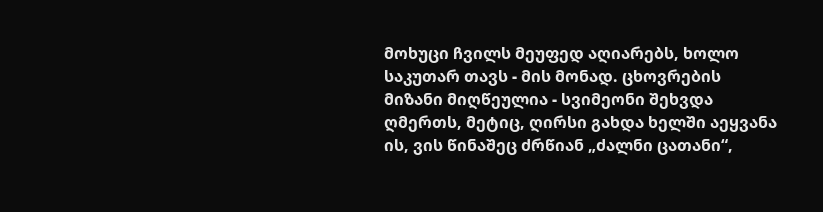მოხუცი ჩვილს მეუფედ აღიარებს, ხოლო საკუთარ თავს - მის მონად. ცხოვრების მიზანი მიღწეულია - სვიმეონი შეხვდა ღმერთს, მეტიც, ღირსი გახდა ხელში აეყვანა ის, ვის წინაშეც ძრწიან „ძალნი ცათანი“,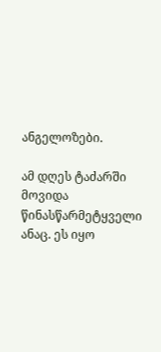ანგელოზები.

ამ დღეს ტაძარში მოვიდა წინასწარმეტყველი ანაც. ეს იყო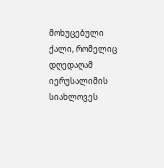მოხუცებული ქალი, რომელიც დღედაღამ იერუსალიმის სიახლოვეს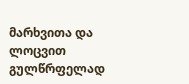მარხვითა და ლოცვით გულწრფელად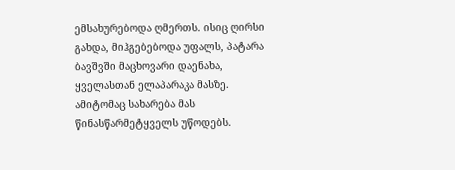ემსახურებოდა ღმერთს. ისიც ღირსი გახდა, მიჰგებებოდა უფალს, პატარა ბავშვში მაცხოვარი დაენახა, ყველასთან ელაპარაკა მასზე. ამიტომაც სახარება მას წინასწარმეტყველს უწოდებს.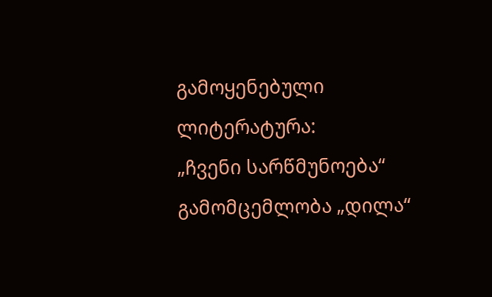გამოყენებული ლიტერატურა:
„ჩვენი სარწმუნოება“
გამომცემლობა „დილა“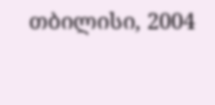თბილისი, 2004